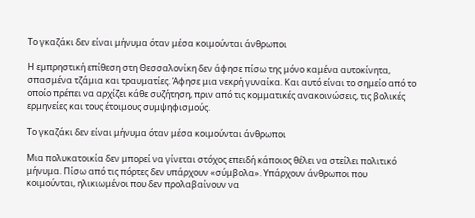Το γκαζάκι δεν είναι μήνυμα όταν μέσα κοιμούνται άνθρωποι

Η εμπρηστική επίθεση στη Θεσσαλονίκη δεν άφησε πίσω της μόνο καμένα αυτοκίνητα, σπασμένα τζάμια και τραυματίες. Άφησε μια νεκρή γυναίκα. Και αυτό είναι το σημείο από το οποίο πρέπει να αρχίζει κάθε συζήτηση, πριν από τις κομματικές ανακοινώσεις, τις βολικές ερμηνείες και τους έτοιμους συμψηφισμούς.

Το γκαζάκι δεν είναι μήνυμα όταν μέσα κοιμούνται άνθρωποι

Μια πολυκατοικία δεν μπορεί να γίνεται στόχος επειδή κάποιος θέλει να στείλει πολιτικό μήνυμα. Πίσω από τις πόρτες δεν υπάρχουν «σύμβολα». Υπάρχουν άνθρωποι που κοιμούνται, ηλικιωμένοι που δεν προλαβαίνουν να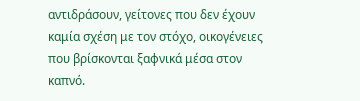αντιδράσουν, γείτονες που δεν έχουν καμία σχέση με τον στόχο, οικογένειες που βρίσκονται ξαφνικά μέσα στον καπνό.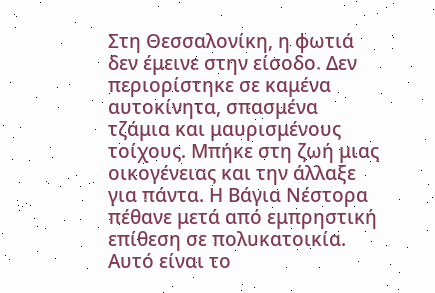Στη Θεσσαλονίκη, η φωτιά δεν έμεινε στην είσοδο. Δεν περιορίστηκε σε καμένα αυτοκίνητα, σπασμένα τζάμια και μαυρισμένους τοίχους. Μπήκε στη ζωή μιας οικογένειας και την άλλαξε για πάντα. Η Βάγια Νέστορα πέθανε μετά από εμπρηστική επίθεση σε πολυκατοικία. Αυτό είναι το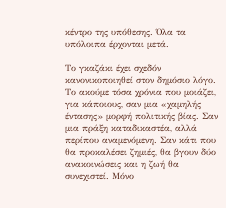κέντρο της υπόθεσης. Όλα τα υπόλοιπα έρχονται μετά.

Το γκαζάκι έχει σχεδόν κανονικοποιηθεί στον δημόσιο λόγο. Το ακούμε τόσα χρόνια που μοιάζει, για κάποιους, σαν μια «χαμηλής έντασης» μορφή πολιτικής βίας. Σαν μια πράξη καταδικαστέα, αλλά περίπου αναμενόμενη. Σαν κάτι που θα προκαλέσει ζημιές, θα βγουν δύο ανακοινώσεις και η ζωή θα συνεχιστεί. Μόνο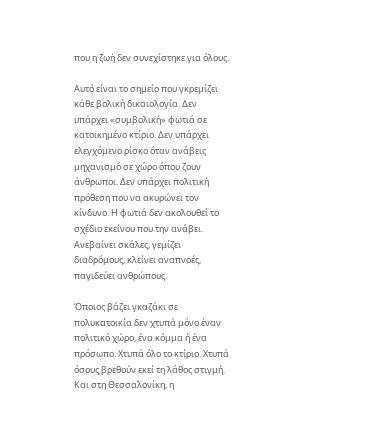που η ζωή δεν συνεχίστηκε για όλους.

Αυτό είναι το σημείο που γκρεμίζει κάθε βολική δικαιολογία. Δεν υπάρχει «συμβολική» φωτιά σε κατοικημένο κτίριο. Δεν υπάρχει ελεγχόμενο ρίσκο όταν ανάβεις μηχανισμό σε χώρο όπου ζουν άνθρωποι. Δεν υπάρχει πολιτική πρόθεση που να ακυρώνει τον κίνδυνο. Η φωτιά δεν ακολουθεί το σχέδιο εκείνου που την ανάβει. Ανεβαίνει σκάλες, γεμίζει διαδρόμους, κλείνει αναπνοές, παγιδεύει ανθρώπους.

Όποιος βάζει γκαζάκι σε πολυκατοικία δεν χτυπά μόνο έναν πολιτικό χώρο, ένα κόμμα ή ένα πρόσωπο. Χτυπά όλο το κτίριο. Χτυπά όσους βρεθούν εκεί τη λάθος στιγμή. Και στη Θεσσαλονίκη, η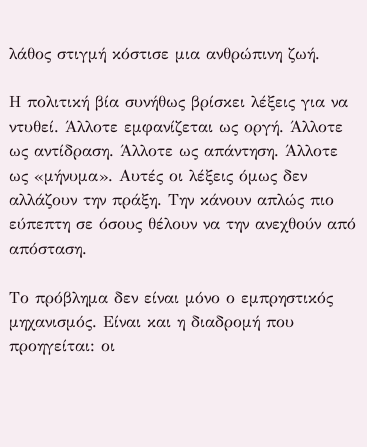λάθος στιγμή κόστισε μια ανθρώπινη ζωή.

Η πολιτική βία συνήθως βρίσκει λέξεις για να ντυθεί. Άλλοτε εμφανίζεται ως οργή. Άλλοτε ως αντίδραση. Άλλοτε ως απάντηση. Άλλοτε ως «μήνυμα». Αυτές οι λέξεις όμως δεν αλλάζουν την πράξη. Την κάνουν απλώς πιο εύπεπτη σε όσους θέλουν να την ανεχθούν από απόσταση.

Το πρόβλημα δεν είναι μόνο ο εμπρηστικός μηχανισμός. Είναι και η διαδρομή που προηγείται: οι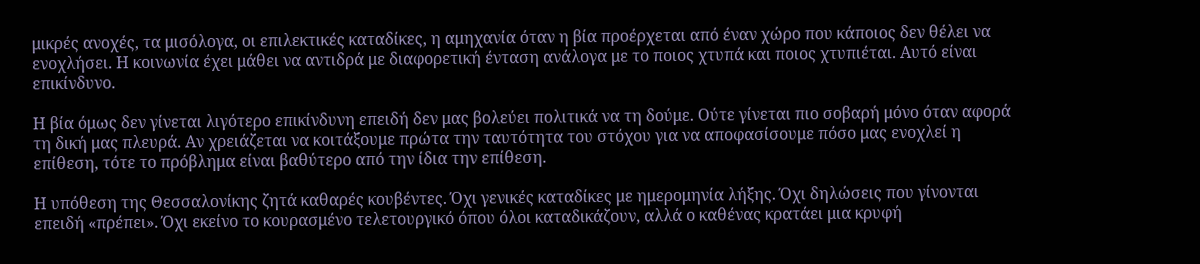μικρές ανοχές, τα μισόλογα, οι επιλεκτικές καταδίκες, η αμηχανία όταν η βία προέρχεται από έναν χώρο που κάποιος δεν θέλει να ενοχλήσει. Η κοινωνία έχει μάθει να αντιδρά με διαφορετική ένταση ανάλογα με το ποιος χτυπά και ποιος χτυπιέται. Αυτό είναι επικίνδυνο.

Η βία όμως δεν γίνεται λιγότερο επικίνδυνη επειδή δεν μας βολεύει πολιτικά να τη δούμε. Ούτε γίνεται πιο σοβαρή μόνο όταν αφορά τη δική μας πλευρά. Αν χρειάζεται να κοιτάξουμε πρώτα την ταυτότητα του στόχου για να αποφασίσουμε πόσο μας ενοχλεί η επίθεση, τότε το πρόβλημα είναι βαθύτερο από την ίδια την επίθεση.

Η υπόθεση της Θεσσαλονίκης ζητά καθαρές κουβέντες. Όχι γενικές καταδίκες με ημερομηνία λήξης. Όχι δηλώσεις που γίνονται επειδή «πρέπει». Όχι εκείνο το κουρασμένο τελετουργικό όπου όλοι καταδικάζουν, αλλά ο καθένας κρατάει μια κρυφή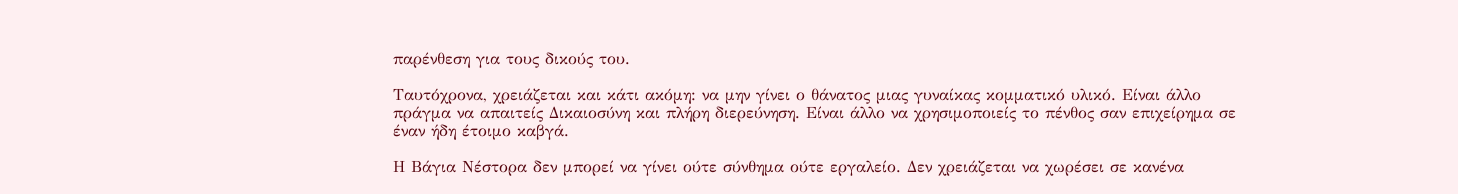παρένθεση για τους δικούς του.

Ταυτόχρονα, χρειάζεται και κάτι ακόμη: να μην γίνει ο θάνατος μιας γυναίκας κομματικό υλικό. Είναι άλλο πράγμα να απαιτείς Δικαιοσύνη και πλήρη διερεύνηση. Είναι άλλο να χρησιμοποιείς το πένθος σαν επιχείρημα σε έναν ήδη έτοιμο καβγά.

Η Βάγια Νέστορα δεν μπορεί να γίνει ούτε σύνθημα ούτε εργαλείο. Δεν χρειάζεται να χωρέσει σε κανένα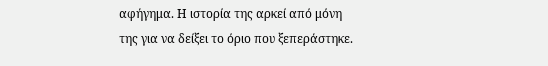αφήγημα. Η ιστορία της αρκεί από μόνη της για να δείξει το όριο που ξεπεράστηκε.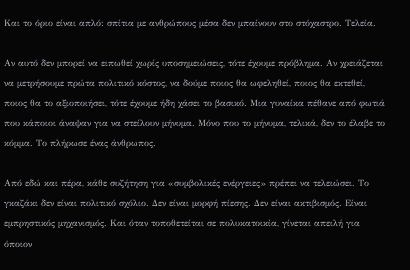Και το όριο είναι απλό: σπίτια με ανθρώπους μέσα δεν μπαίνουν στο στόχαστρο. Τελεία.

Αν αυτό δεν μπορεί να ειπωθεί χωρίς υποσημειώσεις, τότε έχουμε πρόβλημα. Αν χρειάζεται να μετρήσουμε πρώτα πολιτικό κόστος, να δούμε ποιος θα ωφεληθεί, ποιος θα εκτεθεί, ποιος θα το αξιοποιήσει, τότε έχουμε ήδη χάσει το βασικό. Μια γυναίκα πέθανε από φωτιά που κάποιοι άναψαν για να στείλουν μήνυμα. Μόνο που το μήνυμα, τελικά, δεν το έλαβε το κόμμα. Το πλήρωσε ένας άνθρωπος.

Από εδώ και πέρα, κάθε συζήτηση για «συμβολικές ενέργειες» πρέπει να τελειώσει. Το γκαζάκι δεν είναι πολιτικό σχόλιο. Δεν είναι μορφή πίεσης. Δεν είναι ακτιβισμός. Είναι εμπρηστικός μηχανισμός. Και όταν τοποθετείται σε πολυκατοικία, γίνεται απειλή για όποιον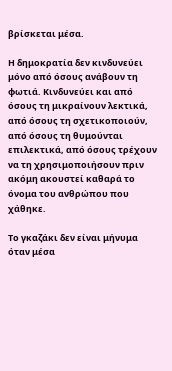βρίσκεται μέσα.

Η δημοκρατία δεν κινδυνεύει μόνο από όσους ανάβουν τη φωτιά. Κινδυνεύει και από όσους τη μικραίνουν λεκτικά, από όσους τη σχετικοποιούν, από όσους τη θυμούνται επιλεκτικά, από όσους τρέχουν να τη χρησιμοποιήσουν πριν ακόμη ακουστεί καθαρά το όνομα του ανθρώπου που χάθηκε.

Το γκαζάκι δεν είναι μήνυμα όταν μέσα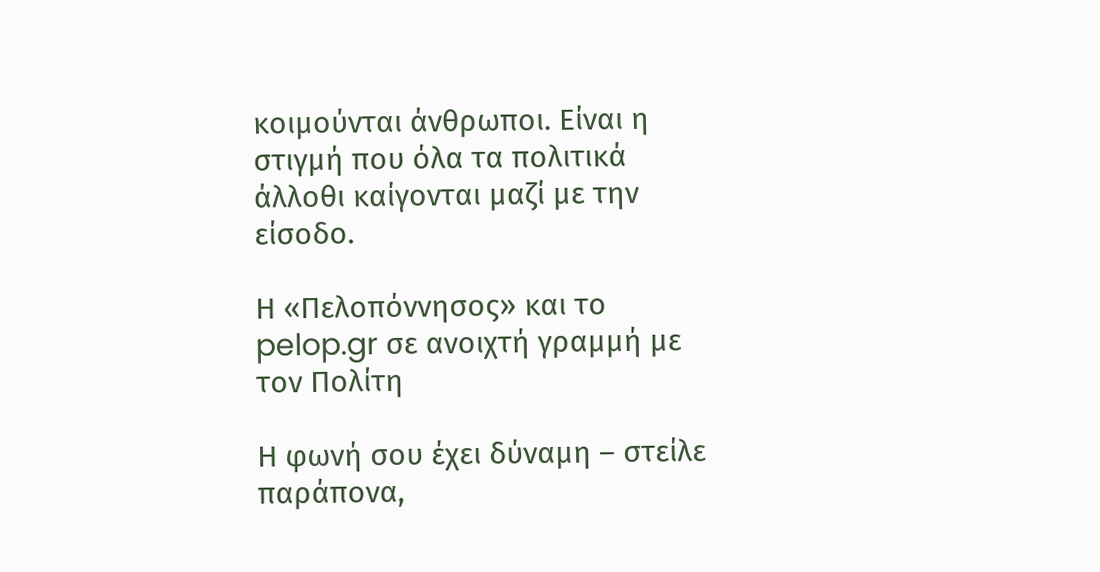κοιμούνται άνθρωποι. Είναι η στιγμή που όλα τα πολιτικά άλλοθι καίγονται μαζί με την είσοδο.

Η «Πελοπόννησος» και το pelop.gr σε ανοιχτή γραμμή με τον Πολίτη

Η φωνή σου έχει δύναμη – στείλε παράπονα,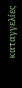καταγγελίες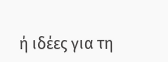ή ιδέες για τη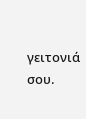γειτονιά σου.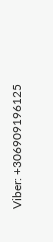Viber: +306909196125